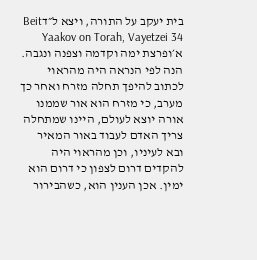בית יעקב על התורה, ויצא ל״דBeit Yaakov on Torah, Vayetzei 34
א׳ופרצת ימה וקדמה וצפנה ונגבה. הנה לפי הנראה היה מהראוי לכתוב להיפך תחלה מזרח ואחר כך מערב, כי מזרח הוא אור שממנו אורה יוצא לעולם, היינו שמתחלה צריך האדם לעבוד באור המאיר ובא לעיניו, וכן מהראוי היה להקדים דרום לצפון כי דרום הוא ימין. אכן הענין הוא, כשהבירור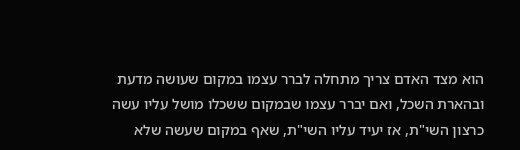הוא מצד האדם צריך מתחלה לברר עצמו במקום שעושה מדעת ובהארת השכל, ואם יברר עצמו שבמקום ששכלו מושל עליו עשה כרצון השי"ת, אז יעיד עליו השי"ת, שאף במקום שעשה שלא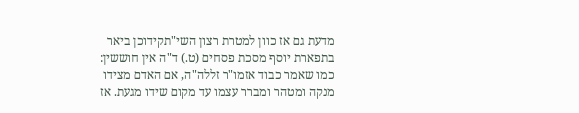מדעת גם אז כוון למטרת רצון השי"תקידוכן ביאר בתפארת יוסף מסכת פסחים (ט.) ד"ה אין חוששין: כמו שאמר כבוד אזמו"ר זללה"ה, אם האדם מצידו מנקה ומטהר ומברר עצמו עד מקום שידו מגעת. אז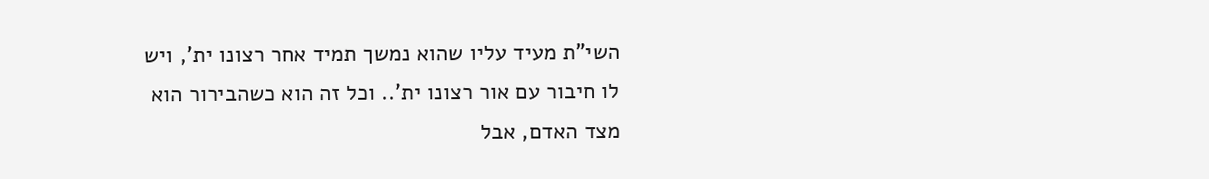השי"ת מעיד עליו שהוא נמשך תמיד אחר רצונו ית', ויש לו חיבור עם אור רצונו ית'.. וכל זה הוא כשהבירור הוא מצד האדם, אבל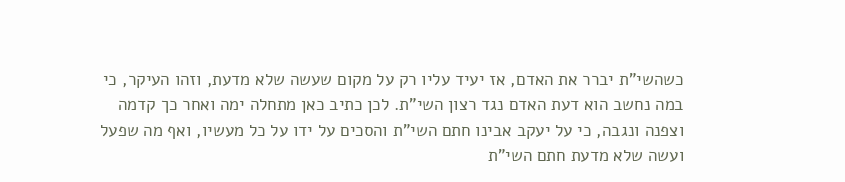כשהשי"ת יברר את האדם, אז יעיד עליו רק על מקום שעשה שלא מדעת, וזהו העיקר, כי במה נחשב הוא דעת האדם נגד רצון השי"ת. לכן כתיב כאן מתחלה ימה ואחר כך קדמה וצפנה ונגבה, כי על יעקב אבינו חתם השי"ת והסכים על ידו על כל מעשיו, ואף מה שפעל ועשה שלא מדעת חתם השי"ת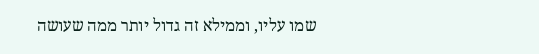שמו עליו, וממילא זה גדול יותר ממה שעושה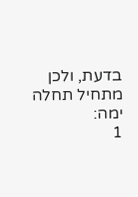בדעת, ולכן מתחיל תחלה ימה:
1